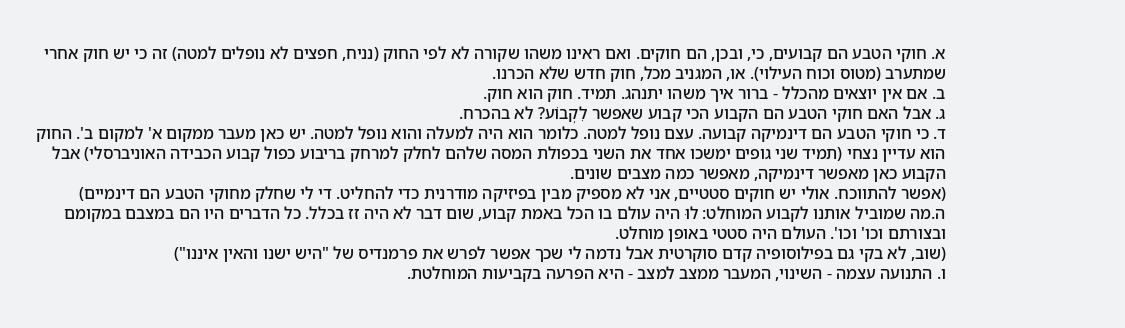א. חוקי הטבע הם קבועים, כי, ובכן, הם חוקים. ואם ראינו משהו שקורה לא לפי החוק (נניח, חפצים לא נופלים למטה) זה כי יש חוק אחרי שמתערב (מטוס וכוח העילוי). או, המגניב מכל, חוק חדש שלא הכרנו.
ב. אם אין יוצאים מהכלל - ברור איך משהו יתנהג. תמיד. חוק הוא חוק.
ג. אבל האם חוקי הטבע הם הקבוע הכי קבוע שאפשר לִקְבוֹע? לא בהכרח.
ד. כי חוקי הטבע הם דינמיקה קבועה. עצם נופל למטה. כלומר הוא היה למעלה והוא נופל למטה. יש כאן מעבר ממקום א' למקום ב'. החוק הוא עדיין נצחי (תמיד שני גופים ימשכו אחד את השני בכפולת המסה שלהם לחלק למרחק בריבוע כפול קבוע הכבידה האוניברסלי) אבל הקבוע כאן מאפשר דינמיקה, מאפשר כמה מצבים שונים.
(אפשר להתווכח. אולי יש חוקים סטטיים, אני לא מספיק מבין בפיזיקה מודרנית כדי להחליט. די לי שחלק מחוקי הטבע הם דינמיים)
ה.מה שמוביל אותנו לקבוע המוחלט: לוּ היה עולם בו הכל באמת קבוע, שום דבר לא היה זז בכלל. כל הדברים היו הם במצבם במקומם ובצורתם וכו' וכו'. העולם היה סטטי באופן מוחלט.
(שוב, לא בקי גם בפילוסופיה קדם סוקרטית אבל נדמה לי שכך אפשר לפרש את פרמנדיס של "היש ישנו והאין איננו")
ו. התנועה עצמה - השינוי, המעבר ממצב למצב - היא הפרעה בקביעות המוחלטת.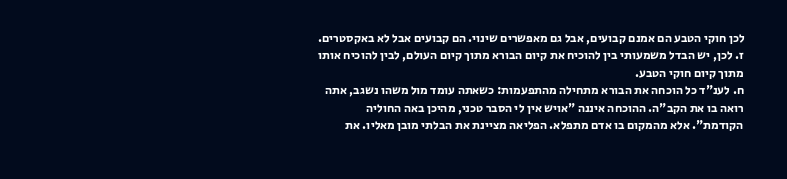לכן חוקי הטבע הם אמנם קבועים, אבל גם מאפשרים שינוי. הם קבועים אבל לא באקסטרים.
ז. לכן, יש הבדל משמעותי בין להוכיח את קיום הבורא מתוך קיום העולם, לבין להוכיח אותו מתוך קיום חוקי הטבע.
ח. לענ"ד כל הוכחה את הבורא מתחילה מהתפעמות: כשאתה עומד מול משהו נשגב, אתה רואה בו את הקב"ה. ההוכחה איננה "אויש אין לי הסבר טכני, מהיכן באה החוליה הקודמת". אלא מהמקום בו אדם מתפלא. הפליאה מציינת את הבלתי מובן מאליו. את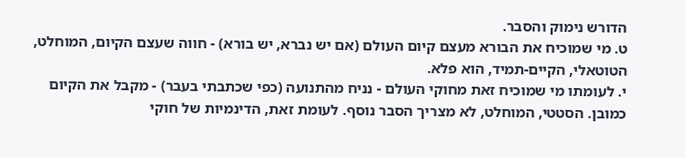הדורש נימוק והסבר.
ט. מי שמוכיח את הבורא מעצם קיום העולם (אם יש נברא, יש בורא) - חווה שעצם הקיום, המוחלט, הטוטאלי, הקיים-תמיד, הוא פלא.
י. לעומתו מי שמוכיח זאת מחוקי העולם - נניח מהתנועה (כפי שכתבתי בעבר) - מקבל את הקיום כמובן. הסטטי, המוחלט, לא מצריך הסבר נוסף. לעומת זאת, הדינמיות של חוקי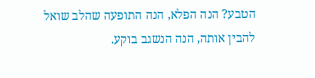הטבע? הנה הפלא, הנה התופעה שהלב שואל להבין אותה, הנה הנשגב בוקע.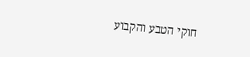חוקי הטבע והקבוע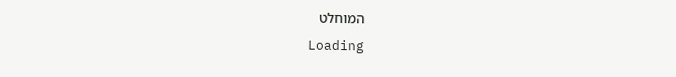המוחלט
Loading